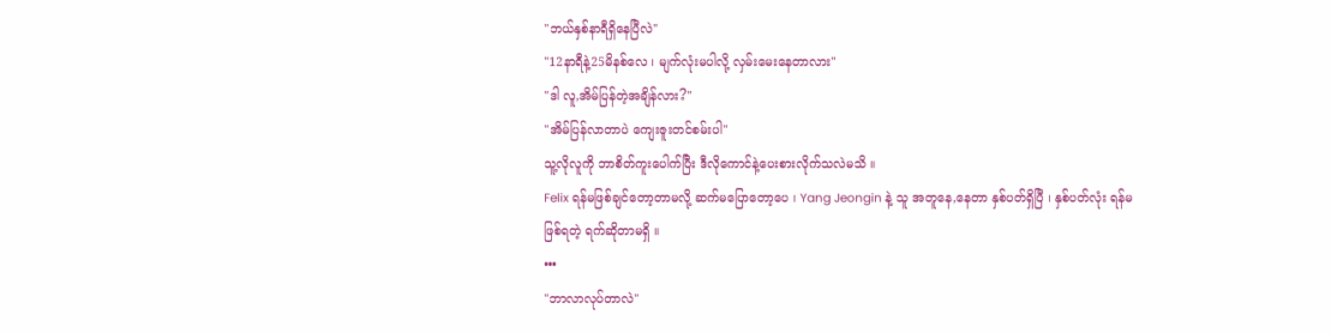"ဘယ်နှစ်နာရီရှိနေပြီလဲ"
"12နာရီနဲ့25မိနစ်လေ ၊ မျက်လုံးမပါလို့ လှမ်းမေးနေတာလား"
"ဒါ လူ,အိမ်ပြန်တဲ့အချိန်လား?"
"အိမ်ပြန်လာတာပဲ ကျေးဇူးတင်စမ်းပါ"
သူ့လိုလူကို ဘာစိတ်ကူးပေါက်ပြီး ဒီလိုကောင်နဲ့ပေးစားလိုက်သလဲမသိ ။
Felix ရန်မဖြစ်ချင်တော့တာမလို့ ဆက်မပြောတော့ပေ ၊ Yang Jeongin နဲ့ သူ အတူနေ,နေတာ နှစ်ပတ်ရှိပြီ ၊ နှစ်ပတ်လုံး ရန်မဖြစ်ရတဲ့ ရက်ဆိုတာမရှိ ။
•••
"ဘာလာလုပ်တာလဲ"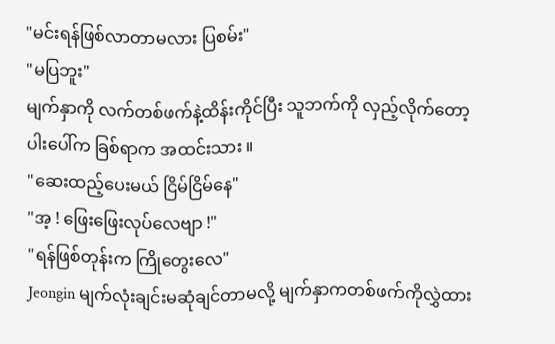"မင်းရန်ဖြစ်လာတာမလား ပြစမ်း"
"မပြဘူး"
မျက်နှာကို လက်တစ်ဖက်နဲ့ထိန်းကိုင်ပြီး သူဘက်ကို လှည့်လိုက်တော့ ပါးပေါ်က ခြစ်ရာက အထင်းသား ။
"ဆေးထည့်ပေးမယ် ငြိမ်ငြိမ်နေ"
"အ့ ! ဖြေးဖြေးလုပ်လေဗျာ !"
"ရန်ဖြစ်တုန်းက ကြိုတွေးလေ"
Jeongin မျက်လုံးချင်းမဆုံချင်တာမလို့ မျက်နှာကတစ်ဖက်ကိုလွှဲထား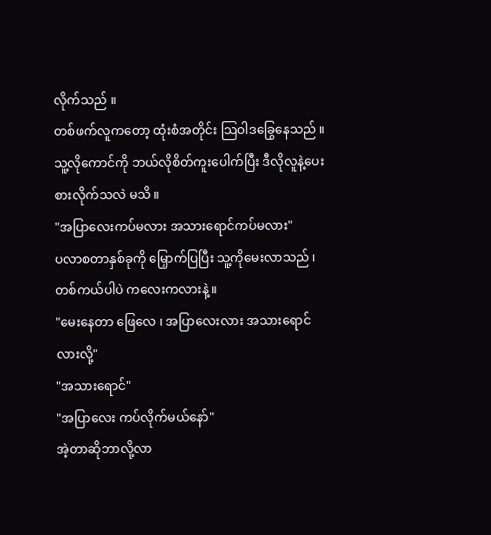လိုက်သည် ။
တစ်ဖက်လူကတော့ ထုံးစံအတိုင်း သြဝါဒခြွေနေသည် ။
သူ့လိုကောင်ကို ဘယ်လိုစိတ်ကူးပေါက်ပြီး ဒီလိုလူနဲ့ပေးစားလိုက်သလဲ မသိ ။
"အပြာလေးကပ်မလား အသားရောင်ကပ်မလား"
ပလာစတာနှစ်ခုကို မြှောက်ပြပြီး သူ့ကိုမေးလာသည် ၊ တစ်ကယ်ပါပဲ ကလေးကလားနဲ့ ။
"မေးနေတာ ဖြေလေ ၊ အပြာလေးလား အသားရောင်လားလို့"
"အသားရောင်"
"အပြာလေး ကပ်လိုက်မယ်နော်"
အဲ့တာဆိုဘာလို့လာ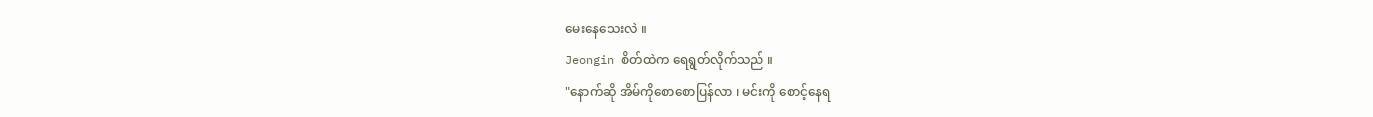မေးနေသေးလဲ ။
Jeongin စိတ်ထဲက ရေရွတ်လိုက်သည် ။
"နောက်ဆို အိမ်ကိုစောစောပြန်လာ ၊ မင်းကို စောင့်နေရ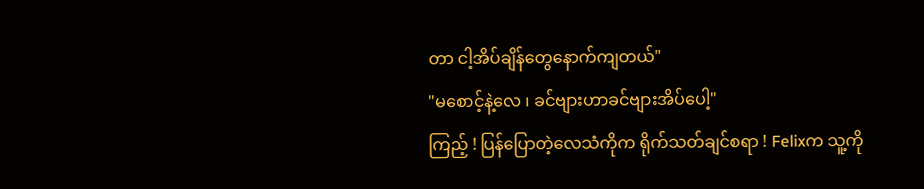တာ ငါ့အိပ်ချိန်တွေနောက်ကျတယ်"
"မစောင့်နဲ့လေ ၊ ခင်ဗျားဟာခင်ဗျားအိပ်ပေါ့"
ကြည့် ! ပြန်ပြောတဲ့လေသံကိုက ရိုက်သတ်ချင်စရာ ! Felixက သူ့ကို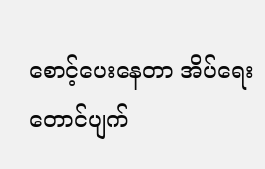စောင့်ပေးနေတာ အိပ်ရေးတောင်ပျက်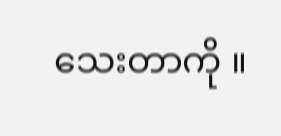သေးတာကို ။